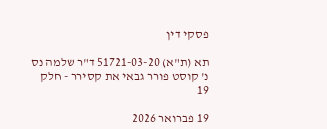פסקי דין

תא (ת"א) 51721-03-20 ד"ר שלמה נס נ' קוסט פורר גבאי את קסירר - חלק 19

19 פברואר 2026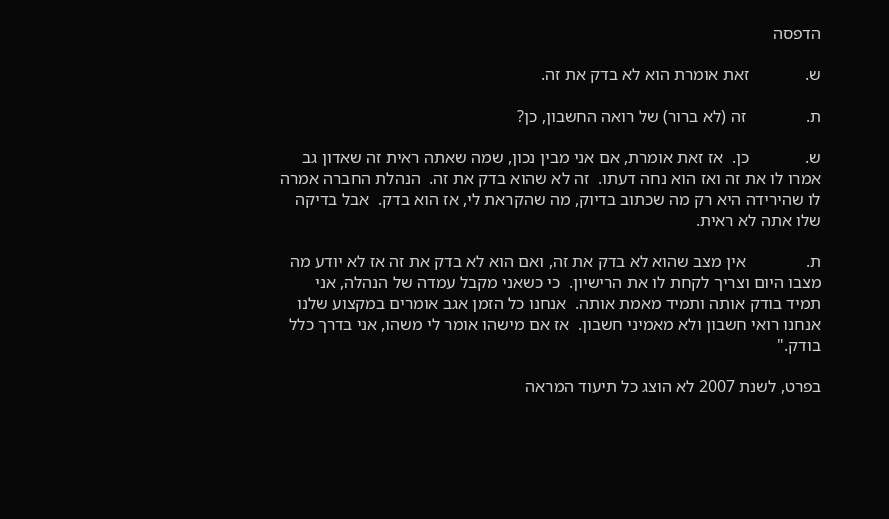הדפסה

ש.             זאת אומרת הוא לא בדק את זה.

ת.              זה (לא ברור) של רואה החשבון, כן?

ש.             כן.  אז זאת אומרת, אם אני מבין נכון, שמה שאתה ראית זה שאדון גב אמרו לו את זה ואז הוא נחה דעתו.  זה לא שהוא בדק את זה.  הנהלת החברה אמרה לו שהירידה היא רק מה שכתוב בדיוק, מה שהקראת לי, אז הוא בדק.  אבל בדיקה שלו אתה לא ראית.

ת.              אין מצב שהוא לא בדק את זה, ואם הוא לא בדק את זה אז לא יודע מה מצבו היום וצריך לקחת לו את הרישיון.  כי כשאני מקבל עמדה של הנהלה, אני תמיד בודק אותה ותמיד מאמת אותה.  אנחנו כל הזמן אגב אומרים במקצוע שלנו אנחנו רואי חשבון ולא מאמיני חשבון.  אז אם מישהו אומר לי משהו, אני בדרך כלל בודק."

בפרט, לשנת 2007 לא הוצג כל תיעוד המראה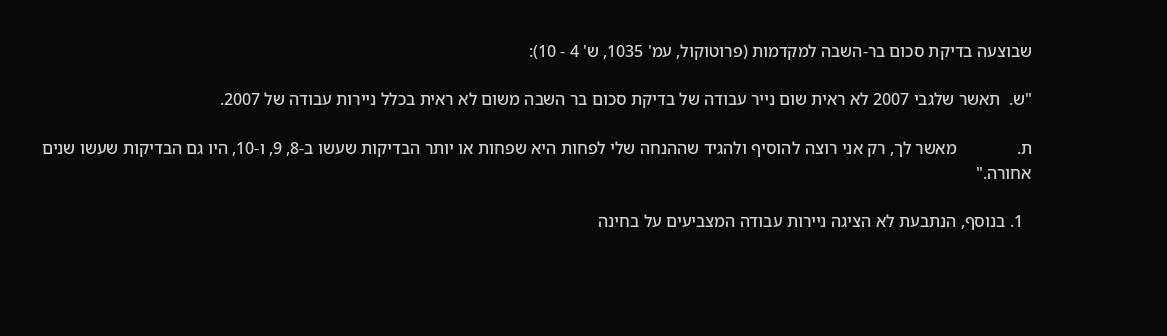שבוצעה בדיקת סכום בר-השבה למקדמות (פרוטוקול, עמ' 1035, ש' 4 - 10):

"ש.  תאשר שלגבי 2007 לא ראית שום נייר עבודה של בדיקת סכום בר השבה משום לא ראית בכלל ניירות עבודה של 2007.

ת.              מאשר לך, רק אני רוצה להוסיף ולהגיד שההנחה שלי לפחות היא שפחות או יותר הבדיקות שעשו ב-8, 9, ו-10, היו גם הבדיקות שעשו שנים אחורה."

  1. בנוסף, הנתבעת לא הציגה ניירות עבודה המצביעים על בחינה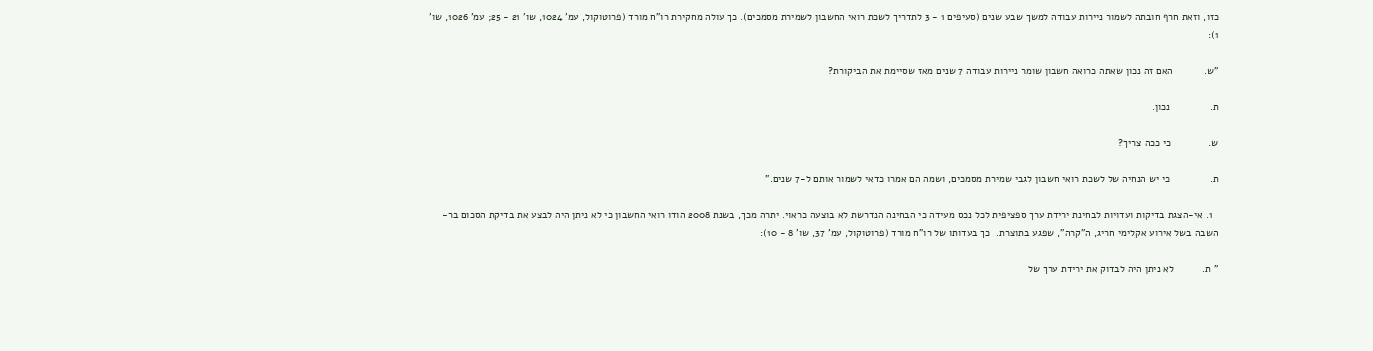כזו, וזאת חרף חובתה לשמור ניירות עבודה למשך שבע שנים (סעיפים 1 - 3 לתדריך לשכת רואי החשבון לשמירת מסמכים). כך עולה מחקירת רו"ח מורד (פרוטוקול, עמ' 1024, שו' 21 - 25; עמ' 1026, שו' 1):

"ש.           האם זה נכון שאתה כרואה חשבון שומר ניירות עבודה 7 שנים מאז שסיימת את הביקורת?

ת.              נכון.

ש.             כי ככה צריך?

ת.              כי יש הנחיה של לשכת רואי חשבון לגבי שמירת מסמכים, ושמה הם אמרו כדאי לשמור אותם ל-7 שנים."

  1. אי-הצגת בדיקות ועדויות לבחינת ירידת ערך ספציפית לכל נכס מעידה כי הבחינה הנדרשת לא בוצעה כראוי. יתרה מכך, בשנת 2008 הודו רואי החשבון כי לא ניתן היה לבצע את בדיקת הסכום בר-השבה בשל אירוע אקלימי חריג, ה"קרה", שפגע בתוצרת.  כך בעדותו של רו"ח מורד (פרוטוקול, עמ' 37, שו' 8 - 10):

" ת.          לא ניתן היה לבדוק את ירידת ערך של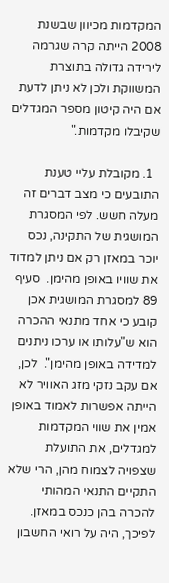המקדמות מכיוון שבשנת 2008 הייתה קרה שגרמה לירידה גדולה בתוצרת המשווקת ולכן לא ניתן לדעת אם היה קיטון מספר המגדלים שקיבלו מקדמות."

  1. מקובלת עליי טענת התובעים כי מצב דברים זה מעלה חשש. לפי המסגרת המושגית של התקינה, נכס יוכר במאזן רק אם ניתן למדוד את שוויו באופן מהימן.  סעיף 89 למסגרת המושגית אכן קובע כי אחד מתנאי ההכרה הוא ש"עלותו או ערכו ניתנים למדידה באופן מהימן".  לכן, אם עקב נזקי מזג האוויר לא הייתה אפשרות לאמוד באופן אמין את שווי המקדמות למגדלים, את התועלת שצפויה לצמוח מהן, הרי שלא התקיים התנאי המהותי להכרה בהן כנכס במאזן.  לפיכך, היה על רואי החשבון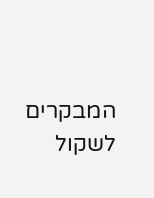המבקרים לשקול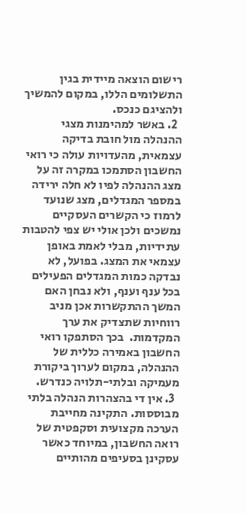רישום הוצאה מיידית בגין התשלומים הללו, במקום להמשיך ולהציגם כנכס.
  2. באשר למהימנות מצגי ההנהלה מול חובת בדיקה עצמאית, מהעדויות עולה כי רואי החשבון הסתמכו במקרה זה על מצג ההנהלה לפיו לא חלה ירידה במספר המגדלים, מצג שנועד לרמוז כי הקשרים העסקיים נמשכים ולכן אולי יש צפי להטבות עתידיות, מבלי לאמת באופן עצמאי את המצג. בפועל, לא נבדקה כמות המגדלים הפעילים בכל ענף וענף, ולא נבחן האם המשך ההתקשרות אכן מניב רווחיות שתצדיק את ערך המקדמות.  בכך הסתפקו רואי החשבון באמירה כללית של ההנהלה, במקום לערוך ביקורת מעמיקה ובלתי-תלויה כנדרש.
  3. אין די בהצהרות הנהלה בלתי מבוססות. התקינה מחייבת הערכה מקצועית וסקפטית של רואה החשבון, במיוחד כאשר עסקינן בסעיפים מהותיים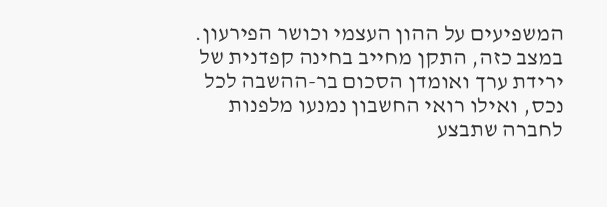המשפיעים על ההון העצמי וכושר הפירעון.  במצב כזה, התקן מחייב בחינה קפדנית של ירידת ערך ואומדן הסכום בר-ההשבה לכל נכס, ואילו רואי החשבון נמנעו מלפנות לחברה שתבצע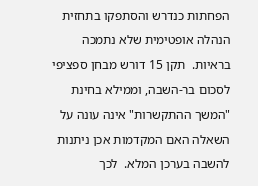הפחתות כנדרש והסתפקו בתחזית הנהלה אופטימית שלא נתמכה בראיות.  תקן 15 דורש מבחן ספציפי לסכום בר-השבה, וממילא בחינת "המשך ההתקשרות" אינה עונה על השאלה האם המקדמות אכן ניתנות להשבה בערכן המלא.  לכך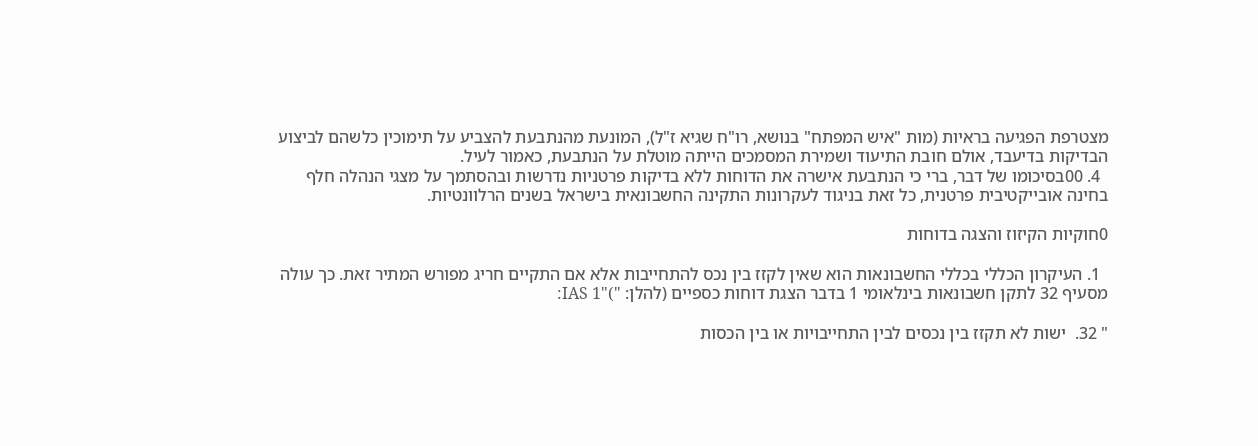מצטרפת הפגיעה בראיות (מות "איש המפתח" בנושא, רו"ח שגיא ז"ל), המונעת מהנתבעת להצביע על תימוכין כלשהם לביצוע הבדיקות בדיעבד, אולם חובת התיעוד ושמירת המסמכים הייתה מוטלת על הנתבעת, כאמור לעיל.
  4. 00בסיכומו של דבר, ברי כי הנתבעת אישרה את הדוחות ללא בדיקות פרטניות נדרשות ובהסתמך על מצגי הנהלה חלף בחינה אובייקטיבית פרטנית, כל זאת בניגוד לעקרונות התקינה החשבונאית בישראל בשנים הרלוונטיות.

0חוקיות הקיזוז והצגה בדוחות

  1. העיקרון הכללי בכללי החשבונאות הוא שאין לקזז בין נכס להתחייבות אלא אם התקיים חריג מפורש המתיר זאת. כך עולה מסעיף 32 לתקן חשבונאות בינלאומי 1 בדבר הצגת דוחות כספיים (להלן: ")"IAS 1:

" 32.  ישות לא תקזז בין נכסים לבין התחייבויות או בין הכסות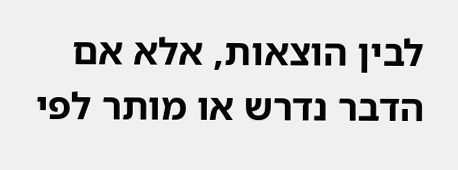לבין הוצאות, אלא אם הדבר נדרש או מותר לפי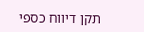תקן דיווח כספי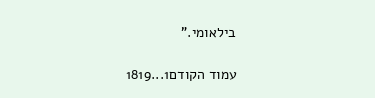בילאומי."

עמוד הקודם1...1819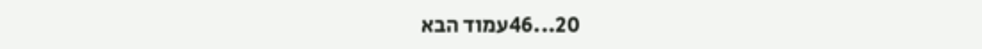20...46עמוד הבא